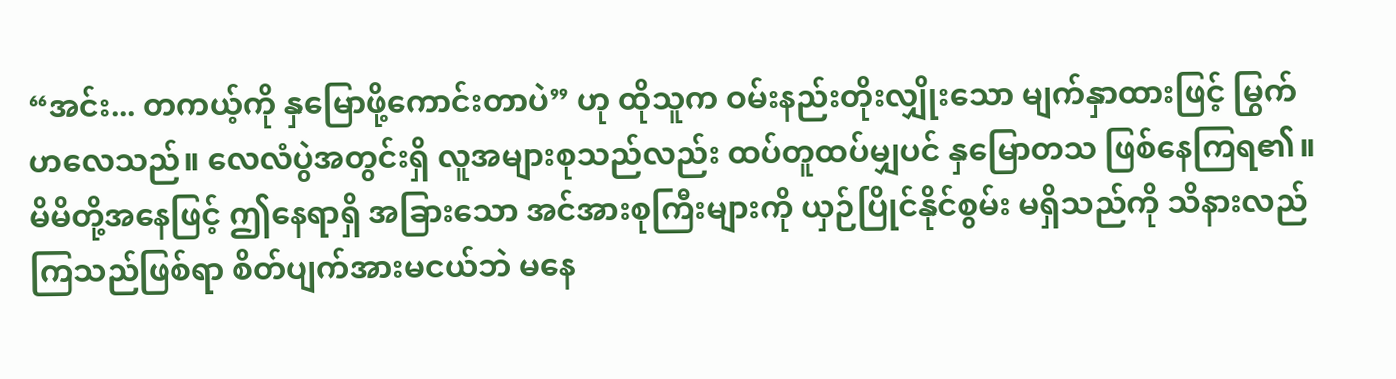“အင်း... တကယ့်ကို နှမြောဖို့ကောင်းတာပဲ” ဟု ထိုသူက ဝမ်းနည်းတိုးလျှိုးသော မျက်နှာထားဖြင့် မြွက်ဟလေသည်။ လေလံပွဲအတွင်းရှိ လူအများစုသည်လည်း ထပ်တူထပ်မျှပင် နှမြောတသ ဖြစ်နေကြရ၏။
မိမိတို့အနေဖြင့် ဤနေရာရှိ အခြားသော အင်အားစုကြီးများကို ယှဉ်ပြိုင်နိုင်စွမ်း မရှိသည်ကို သိနားလည်ကြသည်ဖြစ်ရာ စိတ်ပျက်အားမငယ်ဘဲ မနေ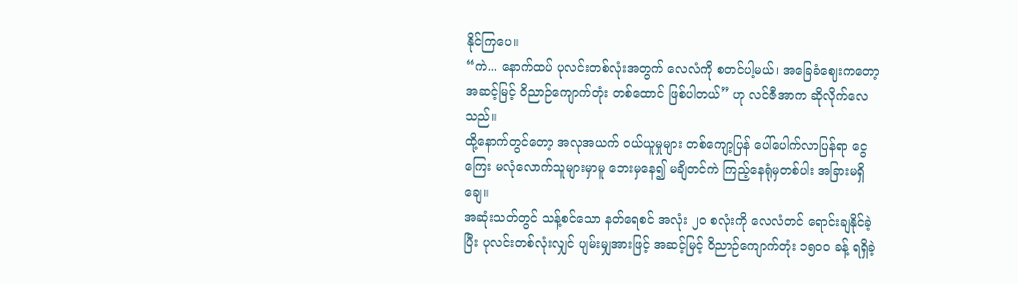နိုင်ကြပေ။
“ကဲ... နောက်ထပ် ပုလင်းတစ်လုံးအတွက် လေလံကို စတင်ပါ့မယ်၊ အခြေခံဈေးကတော့ အဆင့်မြင့် ဝိညာဉ်ကျောက်တုံး တစ်ထောင် ဖြစ်ပါတယ်” ဟု လင်ဇီအာက ဆိုလိုက်လေသည်။
ထို့နောက်တွင်တော့ အလုအယက် ဝယ်ယူမှုများ တစ်ကျော့ပြန် ပေါ်ပေါက်လာပြန်ရာ ငွေကြေး မလုံလောက်သူများမှာမူ ဘေးမှနေ၍ မချိတင်ကဲ ကြည့်နေရုံမှတစ်ပါး အခြားမရှိချေ။
အဆုံးသတ်တွင် သန့်စင်သော နတ်ရေစင် အလုံး ၂၀ စလုံးကို လေလံတင် ရောင်းချနိုင်ခဲ့ပြီး ပုလင်းတစ်လုံးလျှင် ပျမ်းမျှအားဖြင့် အဆင့်မြင့် ဝိညာဉ်ကျောက်တုံး ၁၅၀၀ ခန့် ရရှိခဲ့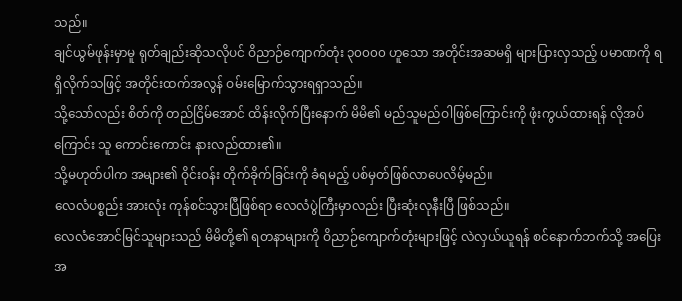သည်။
ချင်ယွမ်ဖုန်းမှာမူ ရုတ်ချည်းဆိုသလိုပင် ဝိညာဉ်ကျောက်တုံး ၃၀၀၀၀ ဟူသော အတိုင်းအဆမရှိ များပြားလှသည့် ပမာဏကို ရရှိလိုက်သဖြင့် အတိုင်းထက်အလွန် ဝမ်းမြောက်သွားရရှာသည်။
သို့သော်လည်း စိတ်ကို တည်ငြိမ်အောင် ထိန်းလိုက်ပြီးနောက် မိမိ၏ မည်သူမည်ဝါဖြစ်ကြောင်းကို ဖုံးကွယ်ထားရန် လိုအပ်ကြောင်း သူ ကောင်းကောင်း နားလည်ထား၏။
သို့မဟုတ်ပါက အများ၏ ဝိုင်းဝန်း တိုက်ခိုက်ခြင်းကို ခံရမည့် ပစ်မှတ်ဖြစ်လာပေလိမ့်မည်။
လေလံပစ္စည်း အားလုံး ကုန်စင်သွားပြီဖြစ်ရာ လေလံပွဲကြီးမှာလည်း ပြီးဆုံးလုနီးပြီ ဖြစ်သည်။
လေလံအောင်မြင်သူများသည် မိမိတို့၏ ရတနာများကို ဝိညာဉ်ကျောက်တုံးများဖြင့် လဲလှယ်ယူရန် စင်နောက်ဘက်သို့ အပြေးအ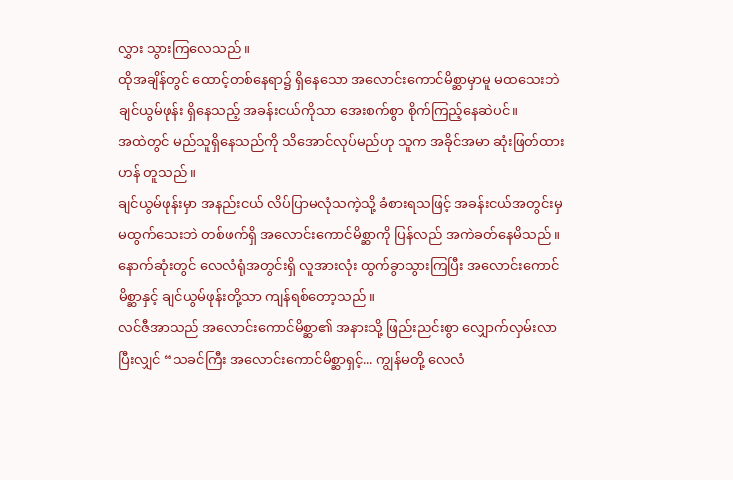လွှား သွားကြလေသည်။
ထိုအချိန်တွင် ထောင့်တစ်နေရာ၌ ရှိနေသော အလောင်းကောင်မိစ္ဆာမှာမူ မထသေးဘဲ ချင်ယွမ်ဖုန်း ရှိနေသည့် အခန်းငယ်ကိုသာ အေးစက်စွာ စိုက်ကြည့်နေဆဲပင်။
အထဲတွင် မည်သူရှိနေသည်ကို သိအောင်လုပ်မည်ဟု သူက အခိုင်အမာ ဆုံးဖြတ်ထားဟန် တူသည်။
ချင်ယွမ်ဖုန်းမှာ အနည်းငယ် လိပ်ပြာမလုံသကဲ့သို့ ခံစားရသဖြင့် အခန်းငယ်အတွင်းမှ မထွက်သေးဘဲ တစ်ဖက်ရှိ အလောင်းကောင်မိစ္ဆာကို ပြန်လည် အကဲခတ်နေမိသည်။
နောက်ဆုံးတွင် လေလံရုံအတွင်းရှိ လူအားလုံး ထွက်ခွာသွားကြပြီး အလောင်းကောင်မိစ္ဆာနှင့် ချင်ယွမ်ဖုန်းတို့သာ ကျန်ရစ်တော့သည်။
လင်ဇီအာသည် အလောင်းကောင်မိစ္ဆာ၏ အနားသို့ ဖြည်းညင်းစွာ လျှောက်လှမ်းလာပြီးလျှင် “သခင်ကြီး အလောင်းကောင်မိစ္ဆာရှင့်... ကျွန်မတို့ လေလံ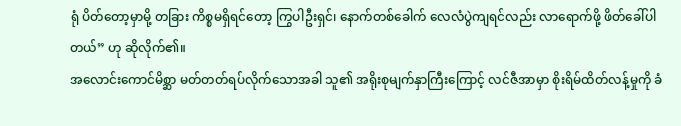ရုံ ပိတ်တော့မှာမို့ တခြား ကိစ္စမရှိရင်တော့ ကြွပါဦးရှင်၊ နောက်တစ်ခေါက် လေလံပွဲကျရင်လည်း လာရောက်ဖို့ ဖိတ်ခေါ်ပါတယ်” ဟု ဆိုလိုက်၏။
အလောင်းကောင်မိစ္ဆာ မတ်တတ်ရပ်လိုက်သောအခါ သူ၏ အရိုးစုမျက်နှာကြီးကြောင့် လင်ဇီအာမှာ စိုးရိမ်ထိတ်လန့်မှုကို ခံ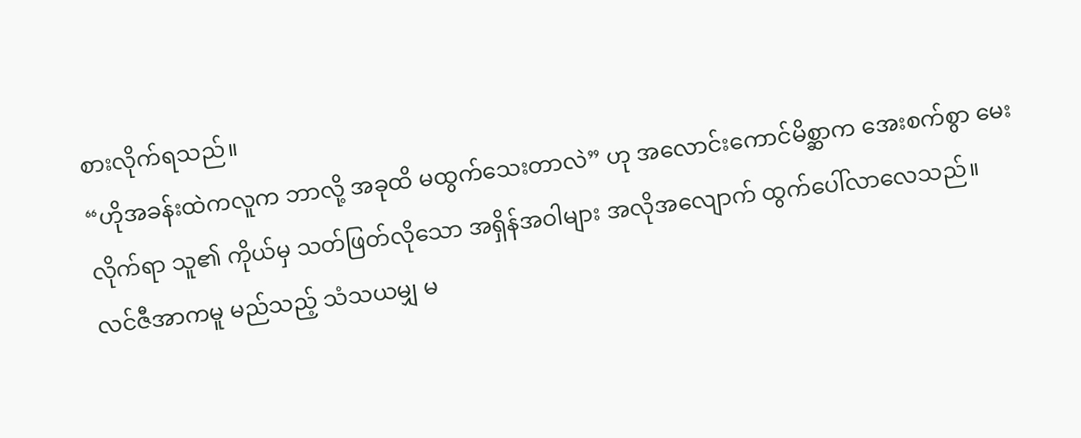စားလိုက်ရသည်။
“ဟိုအခန်းထဲကလူက ဘာလို့ အခုထိ မထွက်သေးတာလဲ” ဟု အလောင်းကောင်မိစ္ဆာက အေးစက်စွာ မေးလိုက်ရာ သူ၏ ကိုယ်မှ သတ်ဖြတ်လိုသော အရှိန်အဝါများ အလိုအလျောက် ထွက်ပေါ်လာလေသည်။
လင်ဇီအာကမူ မည်သည့် သံသယမျှ မ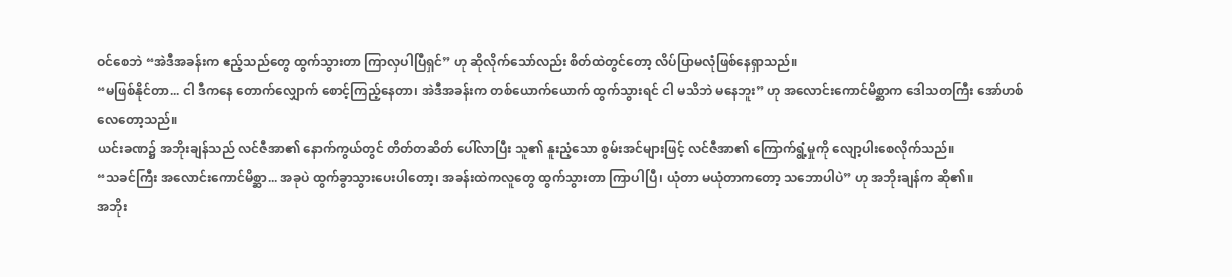ဝင်စေဘဲ “အဲဒီအခန်းက ဧည့်သည်တွေ ထွက်သွားတာ ကြာလှပါပြီရှင်” ဟု ဆိုလိုက်သော်လည်း စိတ်ထဲတွင်တော့ လိပ်ပြာမလုံဖြစ်နေရှာသည်။
“မဖြစ်နိုင်တာ... ငါ ဒီကနေ တောက်လျှောက် စောင့်ကြည့်နေတာ၊ အဲဒီအခန်းက တစ်ယောက်ယောက် ထွက်သွားရင် ငါ မသိဘဲ မနေဘူး” ဟု အလောင်းကောင်မိစ္ဆာက ဒေါသတကြီး အော်ဟစ်လေတော့သည်။
ယင်းခဏ၌ အဘိုးချန်သည် လင်ဇီအာ၏ နောက်ကွယ်တွင် တိတ်တဆိတ် ပေါ်လာပြီး သူ၏ နူးညံ့သော စွမ်းအင်များဖြင့် လင်ဇီအာ၏ ကြောက်ရွံ့မှုကို လျော့ပါးစေလိုက်သည်။
“သခင်ကြီး အလောင်းကောင်မိစ္ဆာ... အခုပဲ ထွက်ခွာသွားပေးပါတော့၊ အခန်းထဲကလူတွေ ထွက်သွားတာ ကြာပါပြီ၊ ယုံတာ မယုံတာကတော့ သဘောပါပဲ” ဟု အဘိုးချန်က ဆို၏။
အဘိုး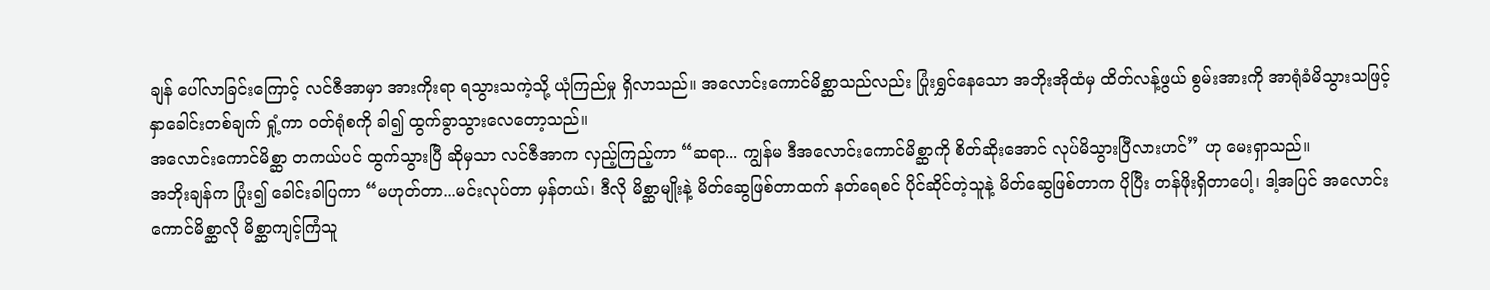ချန် ပေါ်လာခြင်းကြောင့် လင်ဇီအာမှာ အားကိုးရာ ရသွားသကဲ့သို့ ယုံကြည်မှု ရှိလာသည်။ အလောင်းကောင်မိစ္ဆာသည်လည်း ပြုံးရွှင်နေသော အဘိုးအိုထံမှ ထိတ်လန့်ဖွယ် စွမ်းအားကို အာရုံခံမိသွားသဖြင့် နှာခေါင်းတစ်ချက် ရှုံ့ကာ ဝတ်ရုံစကို ခါ၍ ထွက်ခွာသွားလေတော့သည်။
အလောင်းကောင်မိစ္ဆာ တကယ်ပင် ထွက်သွားပြီ ဆိုမှသာ လင်ဇီအာက လှည့်ကြည့်ကာ “ဆရာ... ကျွန်မ ဒီအလောင်းကောင်မိစ္ဆာကို စိတ်ဆိုးအောင် လုပ်မိသွားပြီလားဟင်” ဟု မေးရှာသည်။
အဘိုးချန်က ပြုံး၍ ခေါင်းခါပြကာ “မဟုတ်တာ...မင်းလုပ်တာ မှန်တယ်၊ ဒီလို မိစ္ဆာမျိုးနဲ့ မိတ်ဆွေဖြစ်တာထက် နတ်ရေစင် ပိုင်ဆိုင်တဲ့သူနဲ့ မိတ်ဆွေဖြစ်တာက ပိုပြီး တန်ဖိုးရှိတာပေါ့၊ ဒါ့အပြင် အလောင်းကောင်မိစ္ဆာလို မိစ္ဆာကျင့်ကြံသူ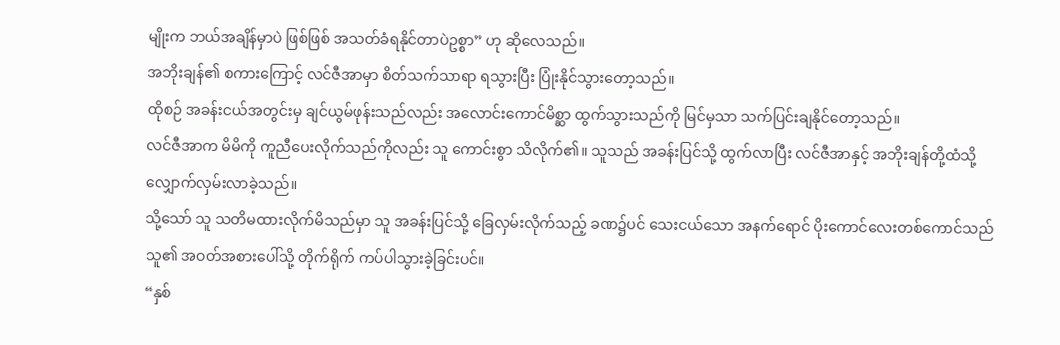မျိုးက ဘယ်အချိန်မှာပဲ ဖြစ်ဖြစ် အသတ်ခံရနိုင်တာပဲဥစ္စာ” ဟု ဆိုလေသည်။
အဘိုးချန်၏ စကားကြောင့် လင်ဇီအာမှာ စိတ်သက်သာရာ ရသွားပြီး ပြုံးနိုင်သွားတော့သည်။
ထိုစဉ် အခန်းငယ်အတွင်းမှ ချင်ယွမ်ဖုန်းသည်လည်း အလောင်းကောင်မိစ္ဆာ ထွက်သွားသည်ကို မြင်မှသာ သက်ပြင်းချနိုင်တော့သည်။
လင်ဇီအာက မိမိကို ကူညီပေးလိုက်သည်ကိုလည်း သူ ကောင်းစွာ သိလိုက်၏။ သူသည် အခန်းပြင်သို့ ထွက်လာပြီး လင်ဇီအာနှင့် အဘိုးချန်တို့ထံသို့ လျှောက်လှမ်းလာခဲ့သည်။
သို့သော် သူ သတိမထားလိုက်မိသည်မှာ သူ အခန်းပြင်သို့ ခြေလှမ်းလိုက်သည့် ခဏ၌ပင် သေးငယ်သော အနက်ရောင် ပိုးကောင်လေးတစ်ကောင်သည် သူ၏ အဝတ်အစားပေါ်သို့ တိုက်ရိုက် ကပ်ပါသွားခဲ့ခြင်းပင်။
“နှစ်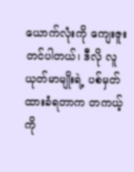ယောက်လုံးကို ကျေးဇူးတင်ပါတယ်၊ ဒီလို လူယုတ်မာမျိုးရဲ့ ပစ်မှတ်ထားခံရတာက တကယ့်ကို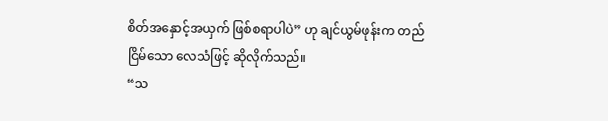စိတ်အနှောင့်အယှက် ဖြစ်စရာပါပဲ” ဟု ချင်ယွမ်ဖုန်းက တည်ငြိမ်သော လေသံဖြင့် ဆိုလိုက်သည်။
“သ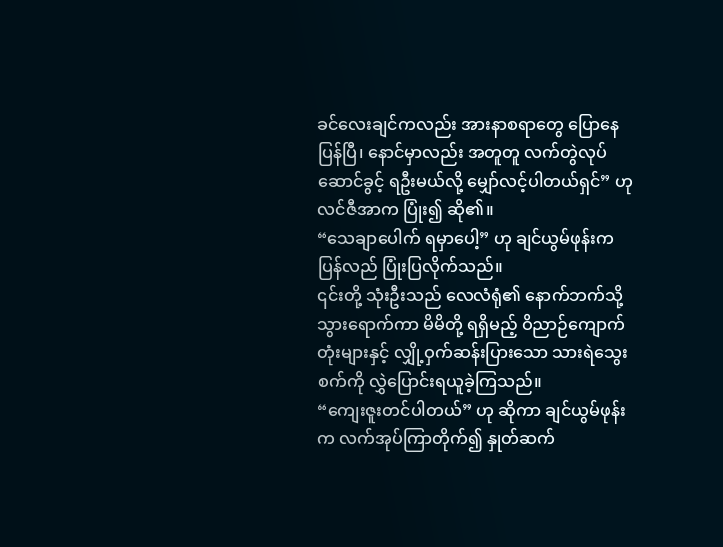ခင်လေးချင်ကလည်း အားနာစရာတွေ ပြောနေပြန်ပြီ၊ နောင်မှာလည်း အတူတူ လက်တွဲလုပ်ဆောင်ခွင့် ရဦးမယ်လို့ မျှော်လင့်ပါတယ်ရှင်” ဟု လင်ဇီအာက ပြုံး၍ ဆို၏။
“သေချာပေါက် ရမှာပေါ့” ဟု ချင်ယွမ်ဖုန်းက ပြန်လည် ပြုံးပြလိုက်သည်။
၎င်းတို့ သုံးဦးသည် လေလံရုံ၏ နောက်ဘက်သို့ သွားရောက်ကာ မိမိတို့ ရရှိမည့် ဝိညာဉ်ကျောက်တုံးများနှင့် လျှို့ဝှက်ဆန်းပြားသော သားရဲသွေးစက်ကို လွှဲပြောင်းရယူခဲ့ကြသည်။
“ကျေးဇူးတင်ပါတယ်” ဟု ဆိုကာ ချင်ယွမ်ဖုန်းက လက်အုပ်ကြာတိုက်၍ နှုတ်ဆက်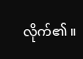လိုက်၏။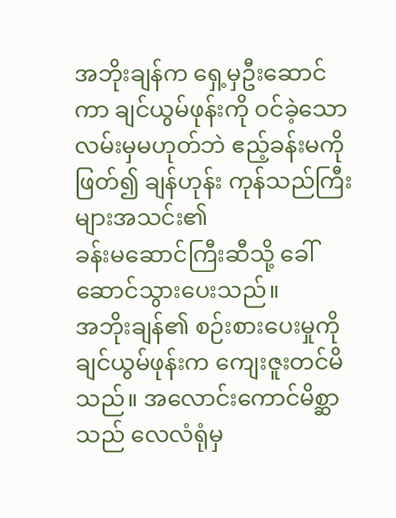အဘိုးချန်က ရှေ့မှဦးဆောင်ကာ ချင်ယွမ်ဖုန်းကို ဝင်ခဲ့သော လမ်းမှမဟုတ်ဘဲ ဧည့်ခန်းမကို ဖြတ်၍ ချန်ဟုန်း ကုန်သည်ကြီးများအသင်း၏
ခန်းမဆောင်ကြီးဆီသို့ ခေါ်ဆောင်သွားပေးသည်။
အဘိုးချန်၏ စဉ်းစားပေးမှုကို ချင်ယွမ်ဖုန်းက ကျေးဇူးတင်မိသည်။ အလောင်းကောင်မိစ္ဆာသည် လေလံရုံမှ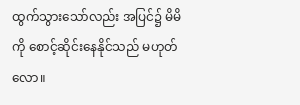ထွက်သွားသော်လည်း အပြင်၌ မိမိကို စောင့်ဆိုင်းနေနိုင်သည် မဟုတ်လော။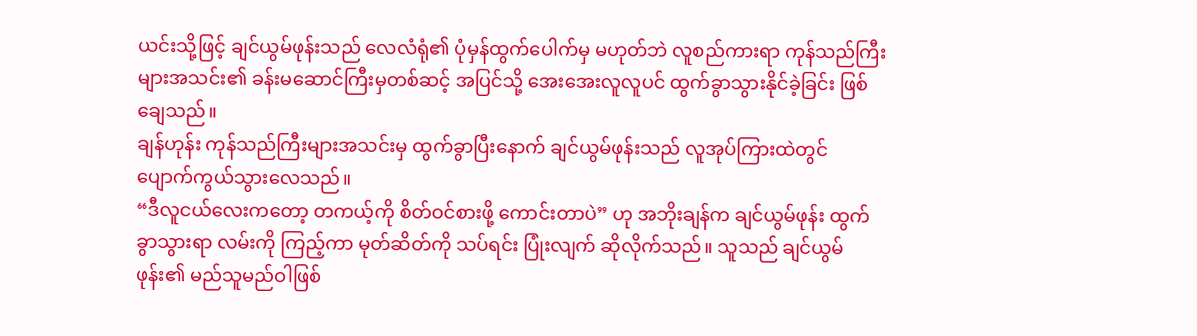ယင်းသို့ဖြင့် ချင်ယွမ်ဖုန်းသည် လေလံရုံ၏ ပုံမှန်ထွက်ပေါက်မှ မဟုတ်ဘဲ လူစည်ကားရာ ကုန်သည်ကြီးများအသင်း၏ ခန်းမဆောင်ကြီးမှတစ်ဆင့် အပြင်သို့ အေးအေးလူလူပင် ထွက်ခွာသွားနိုင်ခဲ့ခြင်း ဖြစ်ချေသည်။
ချန်ဟုန်း ကုန်သည်ကြီးများအသင်းမှ ထွက်ခွာပြီးနောက် ချင်ယွမ်ဖုန်းသည် လူအုပ်ကြားထဲတွင် ပျောက်ကွယ်သွားလေသည်။
“ဒီလူငယ်လေးကတော့ တကယ့်ကို စိတ်ဝင်စားဖို့ ကောင်းတာပဲ” ဟု အဘိုးချန်က ချင်ယွမ်ဖုန်း ထွက်ခွာသွားရာ လမ်းကို ကြည့်ကာ မုတ်ဆိတ်ကို သပ်ရင်း ပြုံးလျက် ဆိုလိုက်သည်။ သူသည် ချင်ယွမ်ဖုန်း၏ မည်သူမည်ဝါဖြစ်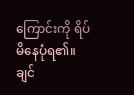ကြောင်းကို ရိပ်မိနေပုံရ၏။
ချင်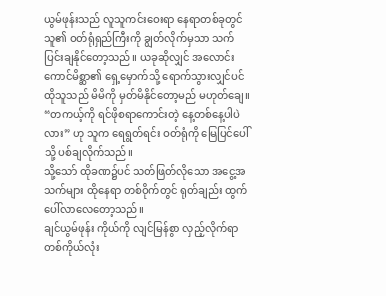ယွမ်ဖုန်းသည် လူသူကင်းဝေးရာ နေရာတစ်ခုတွင် သူ၏ ဝတ်ရုံရှည်ကြီးကို ချွတ်လိုက်မှသာ သက်ပြင်းချနိုင်တော့သည်။ ယခုဆိုလျှင် အလောင်းကောင်မိစ္ဆာ၏ ရှေ့မှောက်သို့ ရောက်သွားလျှင်ပင် ထိုသူသည် မိမိကို မှတ်မိနိုင်တော့မည် မဟုတ်ချေ။
“တကယ့်ကို ရင်ဖိုစရာကောင်းတဲ့ နေ့တစ်နေ့ပါပဲလား” ဟု သူက ရေရွတ်ရင်း ဝတ်ရုံကို မြေပြင်ပေါ်သို့ ပစ်ချလိုက်သည်။
သို့သော် ထိုခဏ၌ပင် သတ်ဖြတ်လိုသော အငွေ့အသက်များ ထိုနေရာ တစ်ဝိုက်တွင် ရုတ်ချည်း ထွက်ပေါ်လာလေတော့သည်။
ချင်ယွမ်ဖုန်း ကိုယ်ကို လျင်မြန်စွာ လှည့်လိုက်ရာ တစ်ကိုယ်လုံး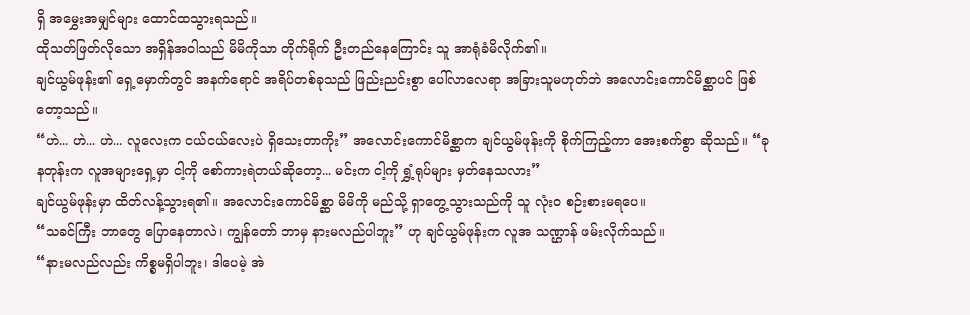ရှိ အမွှေးအမျှင်များ ထောင်ထသွားရသည်။
ထိုသတ်ဖြတ်လိုသော အရှိန်အဝါသည် မိမိကိုသာ တိုက်ရိုက် ဦးတည်နေကြောင်း သူ အာရုံခံမိလိုက်၏။
ချင်ယွမ်ဖုန်း၏ ရှေ့မှောက်တွင် အနက်ရောင် အရိပ်တစ်ခုသည် ဖြည်းညင်းစွာ ပေါ်လာလေရာ အခြားသူမဟုတ်ဘဲ အလောင်းကောင်မိစ္ဆာပင် ဖြစ်တော့သည်။
“ဟဲ... ဟဲ... ဟဲ... လူလေးက ငယ်ငယ်လေးပဲ ရှိသေးတာကိုး” အလောင်းကောင်မိစ္ဆာက ချင်ယွမ်ဖုန်းကို စိုက်ကြည့်ကာ အေးစက်စွာ ဆိုသည်။ “ခုနတုန်းက လူအများရှေ့မှာ ငါ့ကို စော်ကားရဲတယ်ဆိုတော့... မင်းက ငါ့ကို ရွှံ့ရုပ်များ မှတ်နေသလား”
ချင်ယွမ်ဖုန်းမှာ ထိတ်လန့်သွားရ၏။ အလောင်းကောင်မိစ္ဆာ မိမိကို မည်သို့ ရှာတွေ့သွားသည်ကို သူ လုံးဝ စဉ်းစားမရပေ။
“သခင်ကြီး ဘာတွေ ပြောနေတာလဲ၊ ကျွန်တော် ဘာမှ နားမလည်ပါဘူး” ဟု ချင်ယွမ်ဖုန်းက လူအ သဏ္ဌာန် ဖမ်းလိုက်သည်။
“နားမလည်လည်း ကိစ္စမရှိပါဘူး၊ ဒါပေမဲ့ အဲ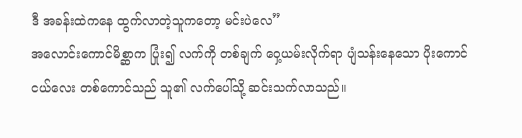ဒီ အခန်းထဲကနေ ထွက်လာတဲ့သူကတော့ မင်းပဲလေ”
အလောင်းကောင်မိစ္ဆာက ပြုံး၍ လက်ကို တစ်ချက် ဝှေ့ယမ်းလိုက်ရာ ပျံသန်းနေသော ပိုးကောင်ငယ်လေး တစ်ကောင်သည် သူ၏ လက်ပေါ်သို့ ဆင်းသက်လာသည်။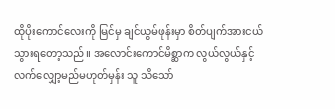ထိုပိုးကောင်လေးကို မြင်မှ ချင်ယွမ်ဖုန်းမှာ စိတ်ပျက်အားငယ်သွားရတော့သည်။ အလောင်းကောင်မိစ္ဆာက လွယ်လွယ်နှင့် လက်လျှော့မည်မဟုတ်မှန်း သူ သိသော်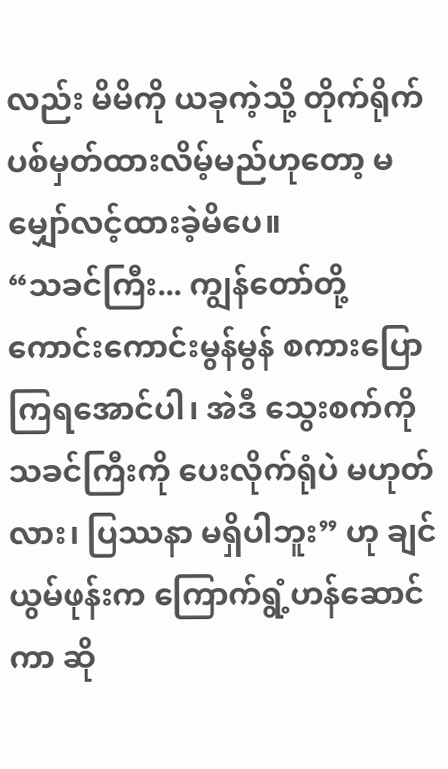လည်း မိမိကို ယခုကဲ့သို့ တိုက်ရိုက် ပစ်မှတ်ထားလိမ့်မည်ဟုတော့ မမျှော်လင့်ထားခဲ့မိပေ။
“သခင်ကြီး... ကျွန်တော်တို့ ကောင်းကောင်းမွန်မွန် စကားပြောကြရအောင်ပါ၊ အဲဒီ သွေးစက်ကို သခင်ကြီးကို ပေးလိုက်ရုံပဲ မဟုတ်လား၊ ပြဿနာ မရှိပါဘူး” ဟု ချင်ယွမ်ဖုန်းက ကြောက်ရွံ့ဟန်ဆောင်ကာ ဆို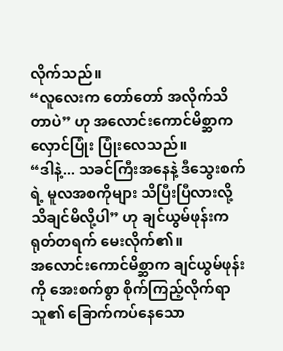လိုက်သည်။
“လူလေးက တော်တော် အလိုက်သိတာပဲ” ဟု အလောင်းကောင်မိစ္ဆာက လှောင်ပြုံး ပြုံးလေသည်။
“ဒါနဲ့... သခင်ကြီးအနေနဲ့ ဒီသွေးစက်ရဲ့ မူလအစကိုများ သိပြီးပြီလားလို့ သိချင်မိလို့ပါ” ဟု ချင်ယွမ်ဖုန်းက ရုတ်တရက် မေးလိုက်၏။
အလောင်းကောင်မိစ္ဆာက ချင်ယွမ်ဖုန်းကို အေးစက်စွာ စိုက်ကြည့်လိုက်ရာ သူ၏ ခြောက်ကပ်နေသော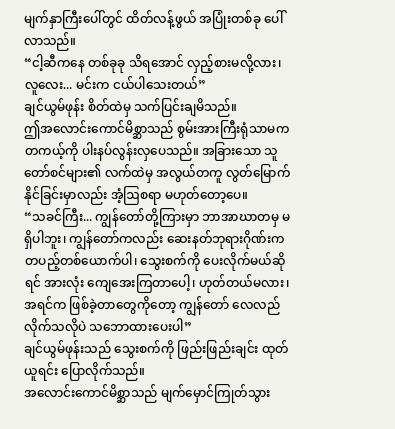မျက်နှာကြီးပေါ်တွင် ထိတ်လန့်ဖွယ် အပြုံးတစ်ခု ပေါ်လာသည်။
“ငါ့ဆီကနေ တစ်ခုခု သိရအောင် လှည့်စားမလို့လား၊ လူလေး... မင်းက ငယ်ပါသေးတယ်”
ချင်ယွမ်ဖုန်း စိတ်ထဲမှ သက်ပြင်းချမိသည်။
ဤအလောင်းကောင်မိစ္ဆာသည် စွမ်းအားကြီးရုံသာမက တကယ့်ကို ပါးနပ်လွန်းလှပေသည်။ အခြားသော သူတော်စင်များ၏ လက်ထဲမှ အလွယ်တကူ လွတ်မြောက်နိုင်ခြင်းမှာလည်း အံ့ဩစရာ မဟုတ်တော့ပေ။
“သခင်ကြီး... ကျွန်တော်တို့ကြားမှာ ဘာအာဃာတမှ မရှိပါဘူး၊ ကျွန်တော်ကလည်း ဆေးနတ်ဘုရားဂိုဏ်းက တပည့်တစ်ယောက်ပါ၊ သွေးစက်ကို ပေးလိုက်မယ်ဆိုရင် အားလုံး ကျေအေးကြတာပေါ့၊ ဟုတ်တယ်မလား၊ အရင်က ဖြစ်ခဲ့တာတွေကိုတော့ ကျွန်တော် လေလည်လိုက်သလိုပဲ သဘောထားပေးပါ”
ချင်ယွမ်ဖုန်းသည် သွေးစက်ကို ဖြည်းဖြည်းချင်း ထုတ်ယူရင်း ပြောလိုက်သည်။
အလောင်းကောင်မိစ္ဆာသည် မျက်မှောင်ကြုတ်သွား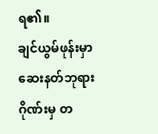ရ၏။
ချင်ယွမ်ဖုန်းမှာ ဆေးနတ်ဘုရားဂိုဏ်းမှ တ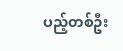ပည့်တစ်ဦး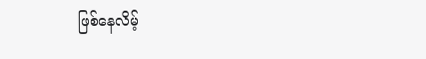ဖြစ်နေလိမ့်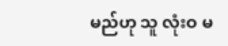မည်ဟု သူ လုံးဝ မ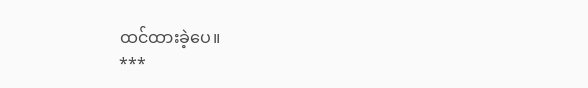ထင်ထားခဲ့ပေ။
***